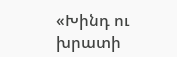«Խինդ ու խրատի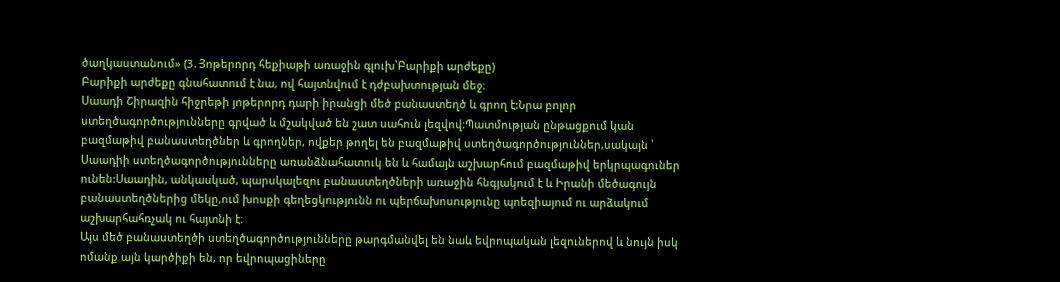ծաղկաստանում» (3․Յոթերորդ հեքիաթի առաջին գլուխ՝Բարիքի արժեքը)
Բարիքի արժեքը գնահատում է նա, ով հայտնվում է դժբախտության մեջ։
Սաադի Շիրազին հիջրեթի յոթերորդ դարի իրանցի մեծ բանաստեղծ և գրող է:Նրա բոլոր ստեղծագործությունները գրված և մշակված են շատ սահուն լեզվով։Պատմության ընթացքում կան բազմաթիվ բանաստեղծներ և գրողներ, ովքեր թողել են բազմաթիվ ստեղծագործություններ,սակայն ՝ Սաադիի ստեղծագործությունները առանձնահատուկ են և համայն աշխարհում բազմաթիվ երկրպագուներ ունեն:Սաադին, անկասկած, պարսկալեզու բանաստեղծների առաջին հնգյակում է և Իրանի մեծագույն բանաստեղծներից մեկը,ում խոսքի գեղեցկությունն ու պերճախոսությունը պոեզիայում ու արձակում աշխարհահռչակ ու հայտնի է։
Այս մեծ բանաստեղծի ստեղծագործությունները թարգմանվել են նաև եվրոպական լեզուներով և նույն իսկ ոմանք այն կարծիքի են, որ եվրոպացիները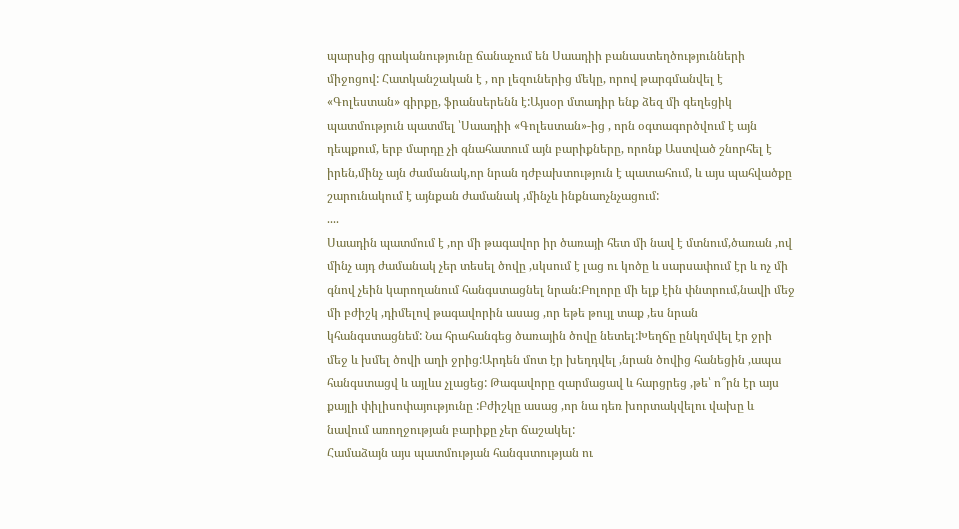պարսից գրականությունը ճանաչում են Սաադիի բանաստեղծությունների միջոցով: Հատկանշական է , որ լեզուներից մեկը, որով թարգմանվել է «Գոլեստան» գիրքը, ֆրանսերենն է:Այսօր մտադիր ենք ձեզ մի գեղեցիկ պատմություն պատմել ՝Սաադիի «Գոլեստան»-ից , որն օգտագործվում է այն դեպքում, երբ մարդը չի գնահատում այն բարիքները, որոնք Աստված շնորհել է իրեն,մինչ այն ժամանակ,որ նրան դժբախտություն է պատահում, և այս պահվածքը շարունակում է այնքան ժամանակ ,մինչև ինքնաոչնչացում:
....
Սաադին պատմում է ,որ մի թագավոր իր ծառայի հետ մի նավ է մտնում,ծառան ,ով մինչ այդ ժամանակ չեր տեսել ծովը ,սկսում է լաց ու կոծը և սարսափում էր և ոչ մի գնով չեին կարողանում հանգստացնել նրան:Բոլորը մի ելք էին փնտրում,նավի մեջ մի բժիշկ ,դիմելով թագավորին ասաց ,որ եթե թույլ տաք ,ես նրան կհանգստացնեմ: Նա հրահանգեց ծառային ծովը նետել:Խեղճը ընկղմվել էր ջրի մեջ և խմել ծովի աղի ջրից:Արդեն մոտ էր խեղդվել ,նրան ծովից հանեցին ,ապա հանգստացվ և այլևս չլացեց: Թագավորը զարմացավ և հարցրեց ,թե՝ ո՞րն էր այս քայլի փիլիսոփայությունը :Բժիշկը ասաց ,որ նա դեռ խորտակվելու վախը և նավում առողջության բարիքը չեր ճաշակել:
Համաձայն այս պատմության հանգստության ու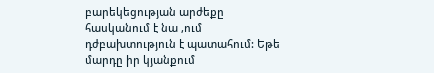բարեկեցության արժեքը հասկանում է նա ,ում դժբախտություն է պատահում: Եթե մարդը իր կյանքում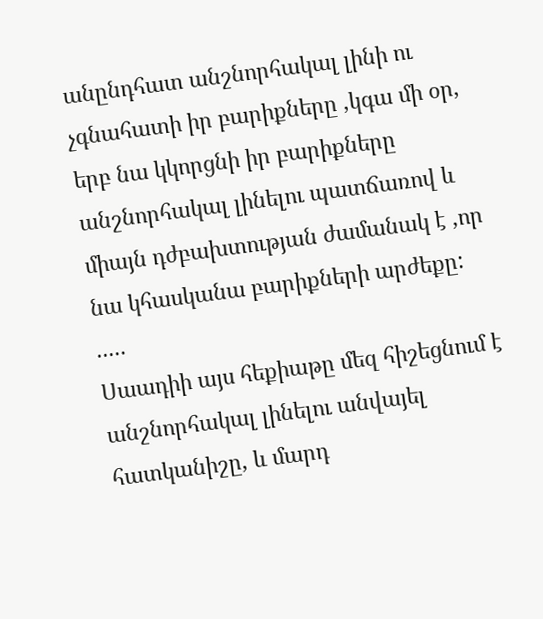անընդհատ անշնորհակալ լինի ու չգնահատի իր բարիքները ,կգա մի օր, երբ նա կկորցնի իր բարիքները անշնորհակալ լինելու պատճառով և միայն դժբախտության ժամանակ է ,որ նա կհասկանա բարիքների արժեքը:
.....
Սաադիի այս հեքիաթը մեզ հիշեցնում է անշնորհակալ լինելու անվայել հատկանիշը, և մարդ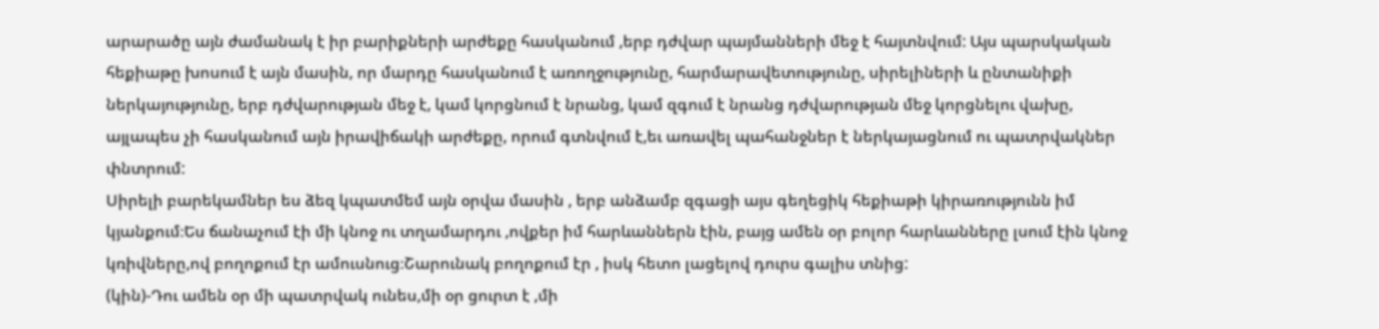արարածը այն ժամանակ է իր բարիքների արժեքը հասկանում ,երբ դժվար պայմանների մեջ է հայտնվում: Այս պարսկական հեքիաթը խոսում է այն մասին, որ մարդը հասկանում է առողջությունը, հարմարավետությունը, սիրելիների և ընտանիքի ներկայությունը, երբ դժվարության մեջ է, կամ կորցնում է նրանց, կամ զգում է նրանց դժվարության մեջ կորցնելու վախը, այլապես չի հասկանում այն իրավիճակի արժեքը, որում գտնվում է,եւ առավել պահանջներ է ներկայացնում ու պատրվակներ փնտրում:
Սիրելի բարեկամներ ես ձեզ կպատմեմ այն օրվա մասին , երբ անձամբ զգացի այս գեղեցիկ հեքիաթի կիրառությունն իմ կյանքում։Ես ճանաչում էի մի կնոջ ու տղամարդու ,ովքեր իմ հարևաններն էին, բայց ամեն օր բոլոր հարևանները լսում էին կնոջ կռիվները,ով բողոքում էր ամուսնուց։Շարունակ բողոքում էր , իսկ հետո լացելով դուրս գալիս տնից:
(կին)-Դու ամեն օր մի պատրվակ ունես,մի օր ցուրտ է ,մի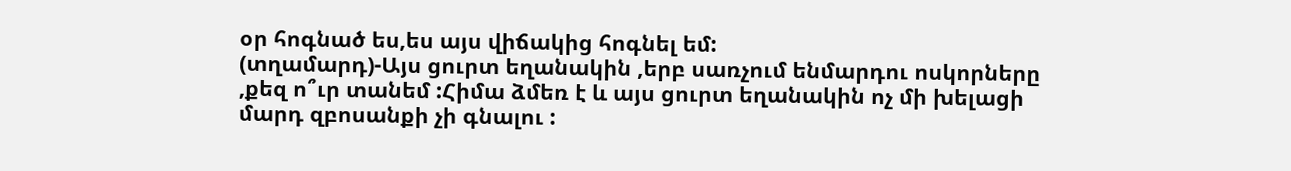օր հոգնած ես,ես այս վիճակից հոգնել եմ:
(տղամարդ)-Այս ցուրտ եղանակին ,երբ սառչում ենմարդու ոսկորները ,քեզ ո՞ւր տանեմ :Հիմա ձմեռ է և այս ցուրտ եղանակին ոչ մի խելացի մարդ զբոսանքի չի գնալու :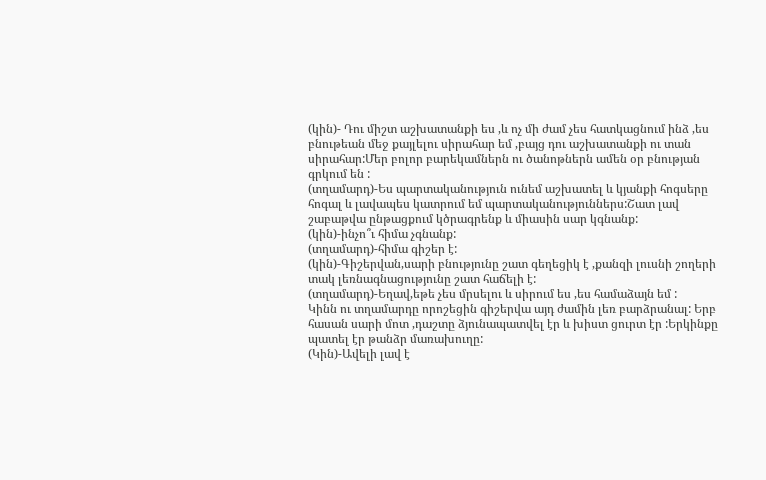(կին)- Դու միշտ աշխատանքի ես ,և ոչ մի ժամ չես հատկացնում ինձ ,ես բնութեան մեջ քայլելու սիրահար եմ ,բայց դու աշխատանքի ու տան սիրահար:Մեր բոլոր բարեկամներն ու ծանոթներն ամեն օր բնության գրկում են :
(տղամարդ)-Ես պարտականություն ունեմ աշխատել և կյանքի հոգսերը հոգալ և լավապես կատրում եմ պարտականություններս:Շատ լավ շաբաթվա ընթացքում կծրագրենք և միասին սար կգնանք:
(կին)-ինչո՞ւ հիմա չգնանք:
(տղամարդ)-հիմա գիշեր է:
(կին)-Գիշերվան,սարի բնությունը շատ գեղեցիկ է ,քանզի լուսնի շողերի տակ լեռնագնացությունը շատ հաճելի է:
(տղամարդ)-Եղավ,եթե չես մրսելու և սիրում ես ,ես համաձայն եմ :
Կինն ու տղամարդը որոշեցին գիշերվա այդ ժամին լեռ բարձրանալ: Երբ հասան սարի մոտ ,դաշտը ձյունապատվել էր և խիստ ցուրտ էր :Երկինքը պատել էր թանձր մառախուղը:
(Կին)-Ավելի լավ է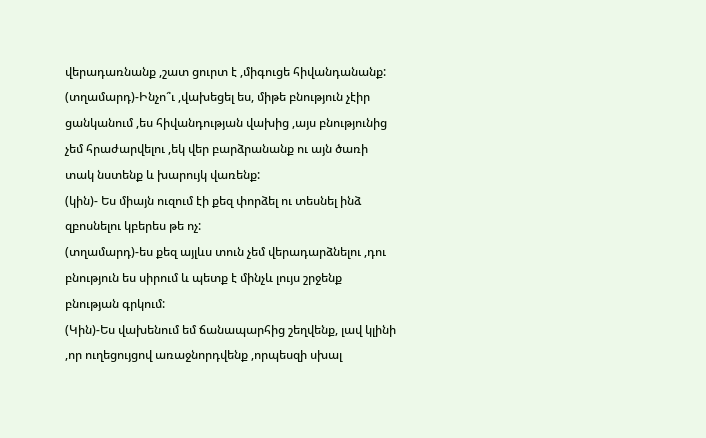վերադառնանք ,շատ ցուրտ է ,միգուցե հիվանդանանք:
(տղամարդ)-Ինչո՞ւ ,վախեցել ես, միթե բնություն չէիր ցանկանում ,ես հիվանդության վախից ,այս բնությունից չեմ հրաժարվելու ,եկ վեր բարձրանանք ու այն ծառի տակ նստենք և խարույկ վառենք:
(կին)- Ես միայն ուզում էի քեզ փորձել ու տեսնել ինձ զբոսնելու կբերես թե ոչ:
(տղամարդ)-ես քեզ այլևս տուն չեմ վերադարձնելու ,դու բնություն ես սիրում և պետք է մինչև լույս շրջենք բնության գրկում:
(Կին)-Ես վախենում եմ ճանապարհից շեղվենք, լավ կլինի ,որ ուղեցույցով առաջնորդվենք ,որպեսզի սխալ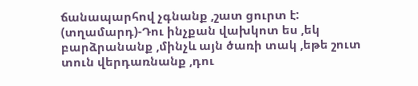ճանապարհով չգնանք ,շատ ցուրտ է:
(տղամարդ)-Դու ինչքան վախկոտ ես ,եկ բարձրանանք ,մինչև այն ծառի տակ ,եթե շուտ տուն վերդառնանք ,դու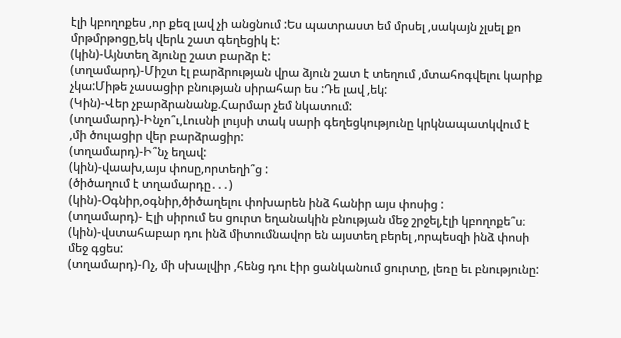էլի կբողոքես ,որ քեզ լավ չի անցնում :Ես պատրաստ եմ մրսել ,սակայն չլսել քո մրթմրթոցը,եկ վերև շատ գեղեցիկ է:
(կին)-Այնտեղ ձյունը շատ բարձր է:
(տղամարդ)-Միշտ էլ բարձրության վրա ձյուն շատ է տեղում ,մտահոգվելու կարիք չկա:Միթե չասացիր բնության սիրահար ես :Դե լավ ,եկ:
(Կին)-Վեր չբարձրանանք.Հարմար չեմ նկատում:
(տղամարդ)-Ինչո՞ւ,Լուսնի լույսի տակ սարի գեղեցկությունը կրկնապատկվում է ,մի ծուլացիր վեր բարձրացիր:
(տղամարդ)-Ի՞նչ եղավ:
(կին)-վաախ,այս փոսը,որտեղի՞ց :
(ծիծաղում է տղամարդը․․․)
(կին)-Օգնիր,օգնիր,ծիծաղելու փոխարեն ինձ հանիր այս փոսից :
(տղամարդ)- Էլի սիրում ես ցուրտ եղանակին բնության մեջ շրջել,էլի կբողոքե՞ս։
(կին)-վստահաբար դու ինձ միտումնավոր են այստեղ բերել ,որպեսզի ինձ փոսի մեջ գցես:
(տղամարդ)-Ոչ, մի սխալվիր ,հենց դու էիր ցանկանում ցուրտը, լեռը եւ բնությունը: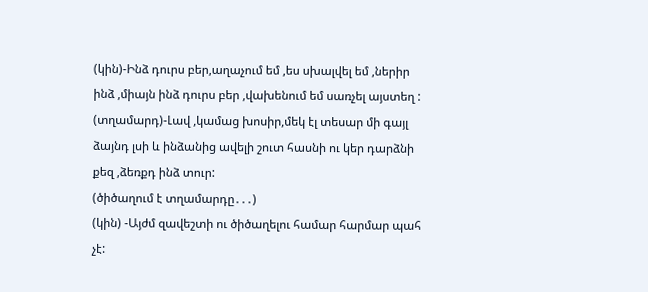(կին)-Ինձ դուրս բեր,աղաչում եմ ,ես սխալվել եմ ,ներիր ինձ ,միայն ինձ դուրս բեր ,վախենում եմ սառչել այստեղ :
(տղամարդ)-Լավ ,կամաց խոսիր,մեկ էլ տեսար մի գայլ ձայնդ լսի և ինձանից ավելի շուտ հասնի ու կեր դարձնի քեզ ,ձեռքդ ինձ տուր:
(ծիծաղում է տղամարդը․․․)
(կին) -Այժմ զավեշտի ու ծիծաղելու համար հարմար պահ չէ: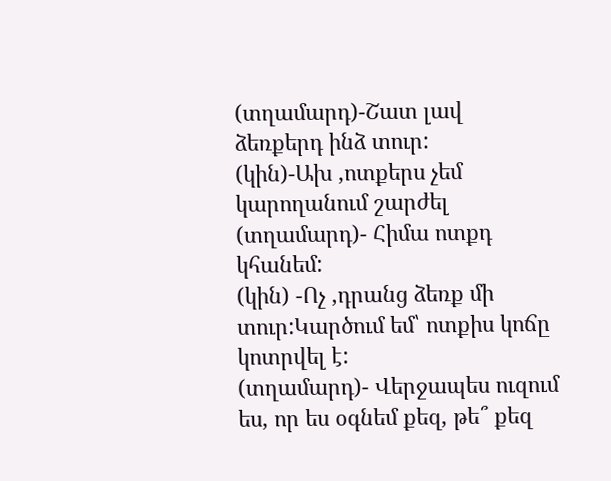(տղամարդ)-Շատ լավ ձեռքերդ ինձ տուր:
(կին)-Ախ ,ոտքերս չեմ կարողանում շարժել
(տղամարդ)- Հիմա ոտքդ կհանեմ:
(կին) -Ոչ ,դրանց ձեռք մի տուր:Կարծում եմ՝ ոտքիս կոճը կոտրվել է:
(տղամարդ)- Վերջապես ուզում ես, որ ես օգնեմ քեզ, թե՞ քեզ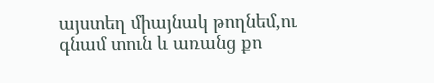այստեղ միայնակ թողնեմ,ու գնամ տուն և առանց քո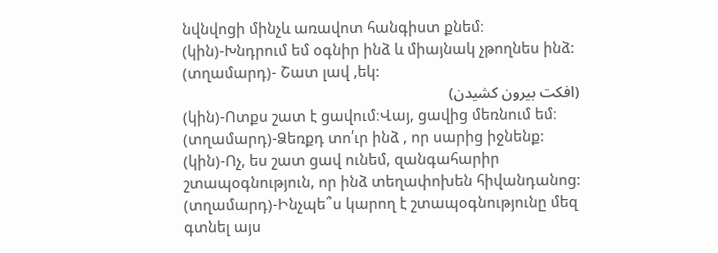նվնվոցի մինչև առավոտ հանգիստ քնեմ։
(կին)-Խնդրում եմ օգնիր ինձ և միայնակ չթողնես ինձ:
(տղամարդ)- Շատ լավ ,եկ:
(افکت بیرون کشیدن)
(կին)-Ոտքս շատ է ցավում։Վայ, ցավից մեռնում եմ։
(տղամարդ)-Ձեռքդ տո՛ւր ինձ , որ սարից իջնենք:
(կին)-Ոչ, ես շատ ցավ ունեմ, զանգահարիր շտապօգնություն, որ ինձ տեղափոխեն հիվանդանոց:
(տղամարդ)-Ինչպե՞ս կարող է շտապօգնությունը մեզ գտնել այս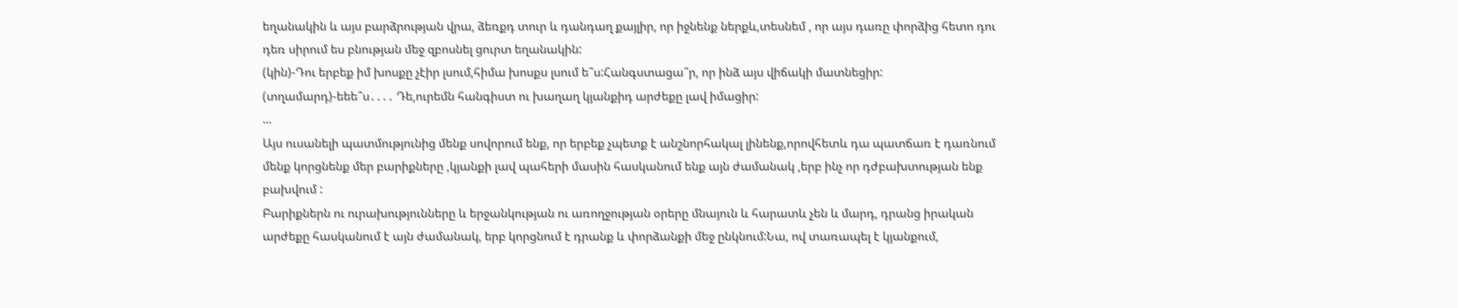եղանակին և այս բարձրության վրա, ձեռքդ տուր և դանդաղ քայլիր, որ իջնենք ներքև,տեսնեմ , որ այս դառը փորձից հետո դու դեռ սիրում ես բնության մեջ զբոսնել ցուրտ եղանակին:
(կին)-Դու երբեք իմ խոսքը չէիր լսում,հիմա խոսքս լսում ե՞ս:Հանգստացա՞ր, որ ինձ այս վիճակի մատնեցիր:
(տղամարդ)-եեե՞ս․․․․ Դե,ուրեմն հանգիստ ու խաղաղ կյանքիդ արժեքը լավ իմացիր:
...
Այս ուսանելի պատմությունից մենք սովորում ենք, որ երբեք չպետք է անշնորհակալ լինենք,որովհետև դա պատճառ է դառնում մենք կորցնենք մեր բարիքները ,կյանքի լավ պահերի մասին հասկանում ենք այն ժամանակ ,երբ ինչ որ դժբախտության ենք բախվում :
Բարիքներն ու ուրախությունները և երջանկության ու առողջության օրերը մնայուն և հարատև չեն և մարդ, դրանց իրական արժեքը հասկանում է այն ժամանակ, երբ կորցնում է դրանք և փորձանքի մեջ ընկնում:Նա, ով տառապել է կյանքում,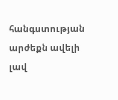հանգստության արժեքն ավելի լավ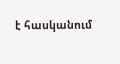է հասկանում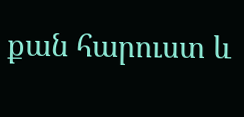քան հարուստ և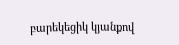բարեկեցիկ կյանքով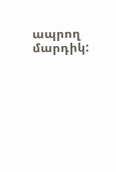ապրող մարդիկ: